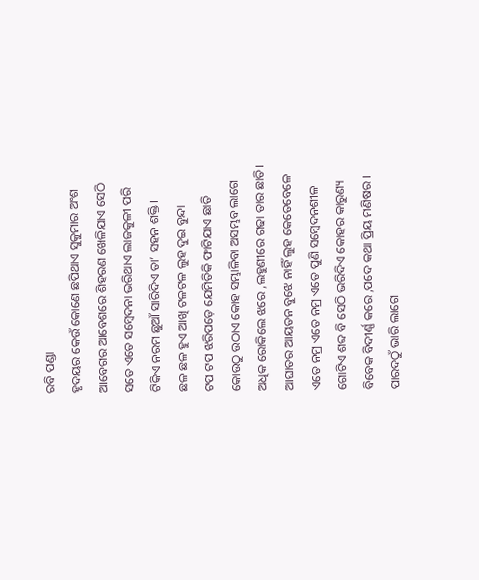ରବି ପଣ୍ଡା
ହୃଦୟର କେଉଁ କୋଣେ ଛପିଥାଏ ସୁକୁମାର ଅଂଶ
ଆବେଗର ଆବେଶରେ ଶିହରଣ ଖେଳିଯାଏ ସେଠି
ସତେ ଏତେ ସମ୍ବେଦନା ଭରିଥାଏ ଲାଜକୁଳୀ ପରି
ଟିକିଏ ନରମ ଛୁଆଁ ସାରିଦିଏ ତା’ ସହନ ଶକ୍ତି।
ଛଳ ଛଳ ହୁଏ ଆଖି ଟଳଟଳ ଲୁହ ଦୁଇ ବୁନ୍ଦା
ଟପ ଟପ ଝରିପଡ଼େ ଯେମିତିକି ଫାଟିଯାଏ ଛାତି
କୋଉଠୁ ଉଠାଏ କୋହ ସମ୍ଭାଳିବା ଅସମ୍ଭବ ଲାଗେ
ଅଧିକ ରୋକିଲେ ଝରେ ,ଲହୁଣୀରେ ଗଢା ତାର ଛାତି।
ଆଘାତର ଆୟତନ ବୁଝେ ନାହିଁ ଲୁହ କେତେବେଳେ
ଏତେ ନମ୍ର ଏତେ ନମ୍ର ଏତେ ପୁଣି ସମ୍ବେଦନଶୀଳ
ଗୋଟିଏ ଶବ୍ଦ ବି ସେଠି ଭରିଦିଏ କୋହର କାରୁଣ୍ୟ
ବିବେକ ବିଦୀର୍ଣ୍ଣ କରେ ,ପଦେ କଥା ପ୍ରିୟ ମଣିଷର ।
ପାରଦଠୁଁ ଭାରି ଲାଗେ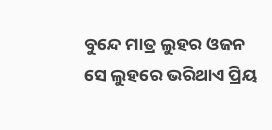ବୁନ୍ଦେ ମାତ୍ର ଲୁହର ଓଜନ
ସେ ଲୁହରେ ଭରିଥାଏ ପ୍ରିୟ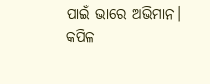ପାଇଁ ଭାରେ ଅଭିମାନ।
କପିଳ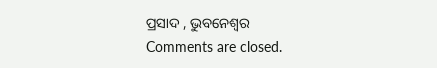ପ୍ରସାଦ , ଭୁବନେଶ୍ୱର
Comments are closed.